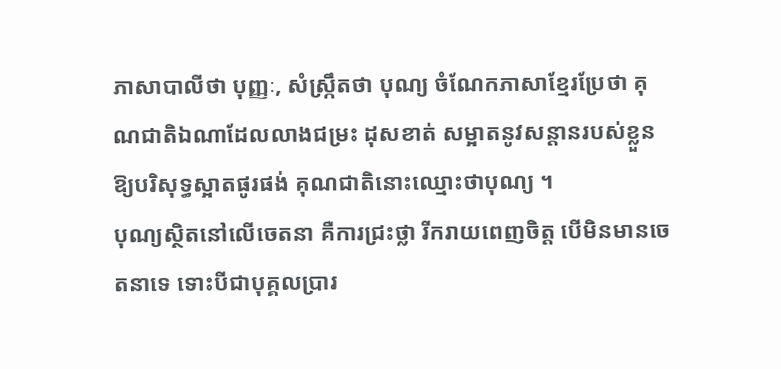ភាសាបាលីថា បុញ្ញៈ, សំស្ក្រឹតថា បុណ្យ ចំណែកភាសាខ្មែរប្រែថា គុណជាតិឯណាដែលលាងជម្រះ ដុសខាត់ សម្អាតនូវសន្តានរបស់ខ្លួនឱ្យបរិសុទ្ធស្អាតផូរផង់ គុណជាតិនោះឈ្មោះថាបុណ្យ ។
បុណ្យស្ថិតនៅលើចេតនា គឺការជ្រះថ្លា រីករាយពេញចិត្ត បើមិនមានចេតនាទេ ទោះបីជាបុគ្គលប្រារ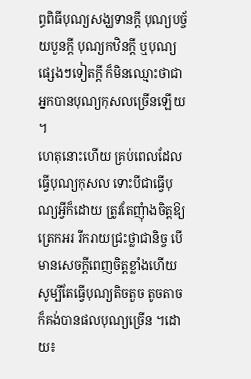ព្ធពិធីបុណ្យសង្ឃទានក្តី បុណ្យបច្ច័យបួនក្តី បុណ្យកឋិនក្តី ឬបុណ្យផ្សេងៗទៀតក្តី ក៏មិនឈ្មោះថាជាអ្នកបានបុណ្យកុសលច្រើនឡើយ ។
ហេតុនោះហើយ គ្រប់ពេលដែលធ្វើបុណ្យកុសល ទោះបីជាធ្វើបុណ្យអ្វីក៏ដោយ ត្រូវតែញុំាងចិត្តឱ្យត្រេកអរ រីករាយជ្រះថ្លាជានិច្ច បើមានសេចក្តីពេញចិត្តខ្លាំងហើយ សូម្បីតែធ្វើបុណ្យតិចតួច តូចតាច ក៏គង់បានផលបុណ្យច្រើន ។ដោយ៖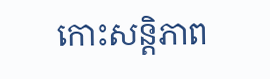កោះសន្តិភាព